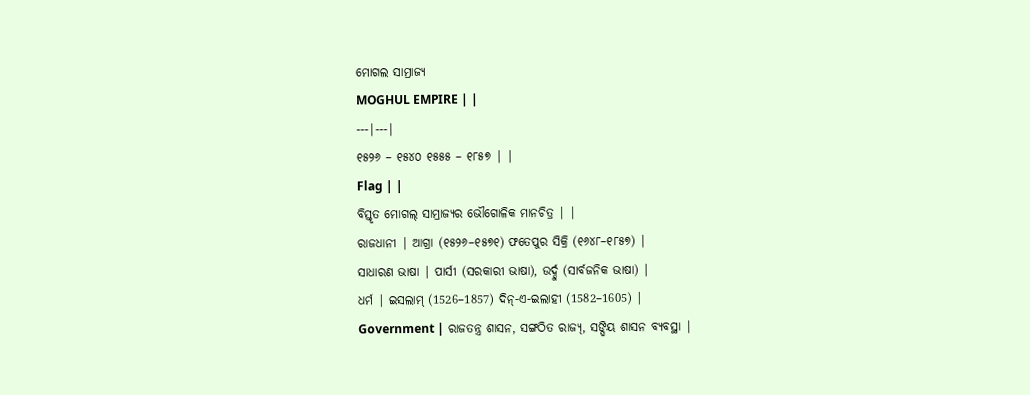ମୋଗଲ ସାମ୍ରାଜ୍ୟ
MOGHUL EMPIRE | |
---|---|
୧୫୨୬ – ୧୫୪୦ ୧୫୫୫ – ୧୮୫୭ | |
Flag | |
ବିସ୍ତୃତ ମୋଗଲ୍ ସାମ୍ରାଜ୍ୟର ଭୌଗୋଳିକ ମାନଚିତ୍ର | |
ରାଜଧାନୀ | ଆଗ୍ରା (୧୫୨୬–୧୫୭୧) ଫତେପୁର ସିକ୍ରି (୧୬୪୮–୧୮୫୭) |
ସାଧାରଣ ଭାଷା | ପାର୍ସୀ (ସରକାରୀ ଭାଷା), ଉର୍ଦ୍ଦୁ (ସାର୍ବଜନିକ ଭାଷା) |
ଧର୍ମ | ଇସଲାମ୍ (1526–1857) ଦିନ୍-ଏ-ଇଲାହୀ (1582–1605) |
Government | ରାଜତନ୍ତ୍ର ଶାସନ, ସଙ୍ଗଠିତ ରାଜ୍ୟ୍, ସଙ୍ଘିୟ ଶାସନ ବ୍ୟବସ୍ଥା |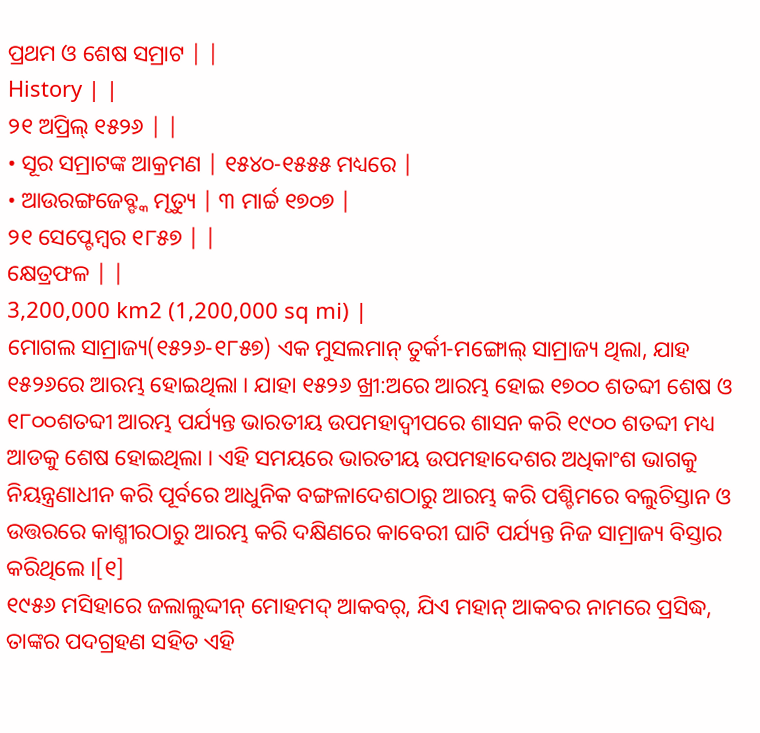ପ୍ରଥମ ଓ ଶେଷ ସମ୍ରାଟ | |
History | |
୨୧ ଅପ୍ରିଲ୍ ୧୫୨୬ | |
• ସୂର ସମ୍ରାଟଙ୍କ ଆକ୍ରମଣ | ୧୫୪୦-୧୫୫୫ ମଧ୍ୟରେ |
• ଆଉରଙ୍ଗଜେବ୍ଙ୍କ ମୃତ୍ୟୁ | ୩ ମାର୍ଚ୍ଚ ୧୭୦୭ |
୨୧ ସେପ୍ଟେମ୍ବର ୧୮୫୭ | |
କ୍ଷେତ୍ରଫଳ | |
3,200,000 km2 (1,200,000 sq mi) |
ମୋଗଲ ସାମ୍ରାଜ୍ୟ(୧୫୨୬-୧୮୫୭) ଏକ ମୁସଲମାନ୍ ତୁର୍କୀ-ମଙ୍ଗୋଲ୍ ସାମ୍ରାଜ୍ୟ ଥିଲା, ଯାହ ୧୫୨୬ରେ ଆରମ୍ଭ ହୋଇଥିଲା । ଯାହା ୧୫୨୬ ଖ୍ରୀ:ଅରେ ଆରମ୍ଭ ହୋଇ ୧୭୦୦ ଶତବ୍ଦୀ ଶେଷ ଓ ୧୮୦୦ଶତବ୍ଦୀ ଆରମ୍ଭ ପର୍ଯ୍ୟନ୍ତ ଭାରତୀୟ ଉପମହାଦ୍ୱୀପରେ ଶାସନ କରି ୧୯୦୦ ଶତବ୍ଦୀ ମଧ୍ୟ ଆଡକୁ ଶେଷ ହୋଇଥିଲା । ଏହି ସମୟରେ ଭାରତୀୟ ଉପମହାଦେଶର ଅଧିକାଂଶ ଭାଗକୁ ନିୟନ୍ତ୍ରଣାଧୀନ କରି ପୂର୍ବରେ ଆଧୁନିକ ବଙ୍ଗଳାଦେଶଠାରୁ ଆରମ୍ଭ କରି ପଶ୍ଚିମରେ ବଲୁଚିସ୍ତାନ ଓ ଉତ୍ତରରେ କାଶ୍ମୀରଠାରୁ ଆରମ୍ଭ କରି ଦକ୍ଷିଣରେ କାବେରୀ ଘାଟି ପର୍ଯ୍ୟନ୍ତ ନିଜ ସାମ୍ରାଜ୍ୟ ବିସ୍ତାର କରିଥିଲେ ।[୧]
୧୯୫୬ ମସିହାରେ ଜଲାଲୁଦ୍ଦୀନ୍ ମୋହମଦ୍ ଆକବର୍, ଯିଏ ମହାନ୍ ଆକବର ନାମରେ ପ୍ରସିଦ୍ଧ, ତାଙ୍କର ପଦଗ୍ରହଣ ସହିତ ଏହି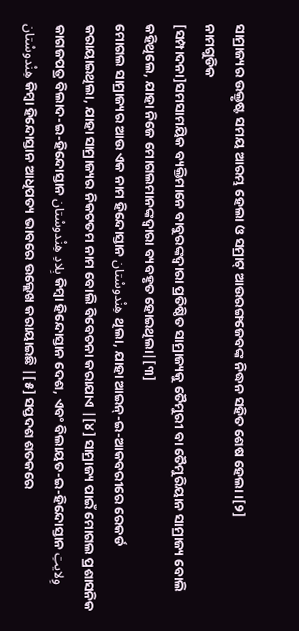ସାମ୍ରାଜ୍ୟର ଉକ୍ତୃଷ୍ଟ ସମୟ ଆରମ୍ଭ ହେଲା ଓ ସମ୍ରାଟ୍ ଆଉରଙ୍ଗଜେବଙ୍କ ନିଦ୍ଧନ ସହିତ ଶେଷ ହେଲା ।[୨]
ନାମଗୁଡିକ
[ସମ୍ପାଦନା]ସମସାମୟିକ ବ୍ୟକ୍ତିମାନେ ବାବୁରଙ୍କଦ୍ୱାରା ପ୍ରତିଷ୍ଠିତ ସାମ୍ରାଜ୍ୟକୁ ତୈମୁରୀ ବା ତୈମୁରିୟାନ ସାମ୍ରାଜ୍ୟ ବୋଲି କହିଥିଲେ, ଯାହା ନିଜେ ମୋଗଲମାନଙ୍କଦ୍ୱାରା ବ୍ୟବହୃତ ହୋଇଥିଲା|[୩]
ମୋଗଲ ସାମ୍ରାଜ୍ୟର ଆଉ ଏକ ନାମ ହିନ୍ଦୋସ୍ତାନ هِنْدوسْتان ଥିଲା, ଯାହା ଆଇନ୍-ଇ-ଆକବରୀରେ ରେକର୍ଡ କରାୟାଇଥିଲା, ଯାହା ସାମ୍ରାଜ୍ୟର ନିକଟତମ ନାମ ବୋଲି ବିବେଚନା କରାଯାଏ |[୪] ସାମ୍ରାଜ୍ୟ ପାଇଁ ମୋଗଲ ପ୍ରଶାସନିକ କାଗଜପତ୍ର ବିଲାଦ-ଇ-ହିନ୍ଦୋସ୍ତାନ بِلادِ هِنْدوسْتان କିମ୍ବା ହିନ୍ଦୋସ୍ତାନ ଦେଶ, ଏବଂ ବିଲାୟତ-ଇ-ହିନ୍ଦୋସ୍ତାନ وِلایتِ هِنْدوسْتان କିମ୍ବା ହିନ୍ଦୋସ୍ତାନ ଆଧିପତ୍ୟ ଭାବରେ ଉଲ୍ଲେଖ କରାୟାଇଛି |[୫] ସପ୍ତଦଶ ଶତକରେ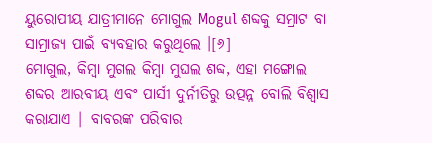ୟୁରୋପୀୟ ଯାତ୍ରୀମାନେ ମୋଗୁଲ Mogul ଶବ୍ଦକୁ ସମ୍ରାଟ ବା ସାମ୍ରାଜ୍ୟ ପାଇଁ ବ୍ୟବହାର କରୁଥିଲେ ।[୬]
ମୋଗୁଲ, କିମ୍ବା ମୁଗଲ କିମ୍ବା ମୁଘଲ ଶବ୍ଦ, ଏହା ମଙ୍ଗୋଲ ଶବ୍ଦର ଆରବୀୟ ଏବଂ ପାର୍ସୀ ଦୁର୍ନୀତିରୁ ଉତ୍ପନ୍ନ ବୋଲି ବିଶ୍ୱାସ କରାଯାଏ | ବାବରଙ୍କ ପରିବାର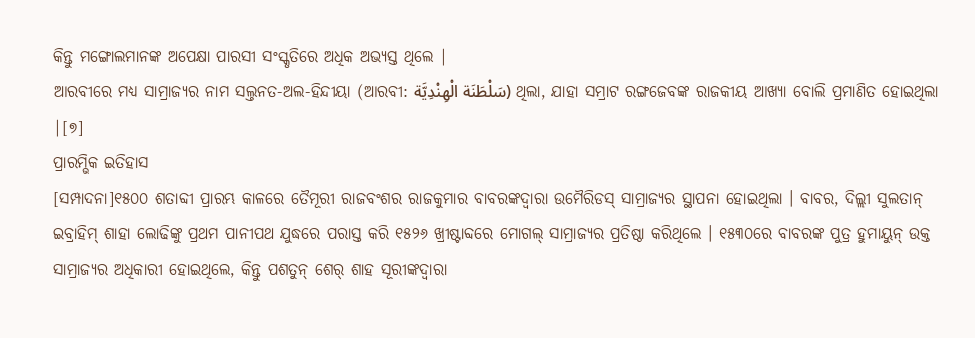କିନ୍ତୁ ମଙ୍ଗୋଲମାନଙ୍କ ଅପେକ୍ଷା ପାରସୀ ସଂସ୍କୃତିରେ ଅଧିକ ଅଭ୍ୟସ୍ତ ଥିଲେ |
ଆରବୀରେ ମଧ୍ୟ ସାମ୍ରାଜ୍ୟର ନାମ ସଲ୍ତନତ-ଅଲ-ହିନ୍ଦୀୟା (ଆରବୀ: سَلْطَنَة الْهِنْدِيَّة) ଥିଲା, ଯାହା ସମ୍ରାଟ ରଙ୍ଗଜେବଙ୍କ ରାଜକୀୟ ଆଖ୍ୟା ବୋଲି ପ୍ରମାଣିତ ହୋଇଥିଲା |[୭]
ପ୍ରାରମ୍ଭିକ ଇତିହାସ
[ସମ୍ପାଦନା]୧୫୦୦ ଶତାବ୍ଦୀ ପ୍ରାରମ୍ଭ କାଳରେ ତୈମୂରୀ ରାଜବଂଶର ରାଜକୁମାର ବାବରଙ୍କଦ୍ୱାରା ଉମୈରିଡସ୍ ସାମ୍ରାଜ୍ୟର ସ୍ଥାପନା ହୋଇଥିଲା । ବାବର, ଦିଲ୍ଲୀ ସୁଲତାନ୍ ଇବ୍ରାହିମ୍ ଶାହା ଲୋଢିଙ୍କୁ ପ୍ରଥମ ପାନୀପଥ ଯୁଦ୍ଧରେ ପରାସ୍ତ କରି ୧୫୨୬ ଖ୍ରୀଷ୍ଟାବ୍ଦରେ ମୋଗଲ୍ ସାମ୍ରାଜ୍ୟର ପ୍ରତିଷ୍ଠା କରିଥିଲେ । ୧୫୩୦ରେ ବାବରଙ୍କ ପୁତ୍ର ହୁମାୟୁନ୍ ଉକ୍ତ ସାମ୍ରାଜ୍ୟର ଅଧିକାରୀ ହୋଇଥିଲେ, କିନ୍ତୁ ପଶତୁନ୍ ଶେର୍ ଶାହ ସୂରୀଙ୍କଦ୍ୱାରା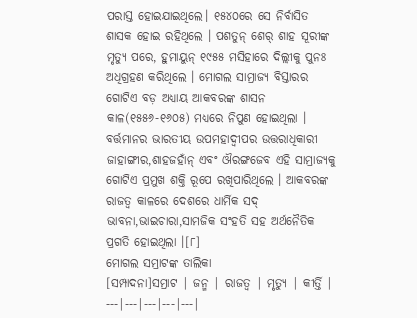ପରାସ୍ତ ହୋଇଯାଇଥିଲେ। ୧୫୪୦ରେ ସେ ନିର୍ବାସିତ ଶାସକ ହୋଇ ରହିଥିଲେ । ପଶତୁନ୍ ଶେର୍ ଶାହ ସୂରୀଙ୍କ ମୃତ୍ୟୁ ପରେ, ହୁମାୟୁନ୍ ୧୯୫୫ ମସିହାରେ ଦିଲ୍ଲୀକୁ ପୁନଃ ଅଧିଗ୍ରହଣ କରିଥିଲେ । ମୋଗଲ ସାମ୍ରାଜ୍ୟ ବିସ୍ତାରର ଗୋଟିଏ ବଡ଼ ଅଧ୍ୟାୟ ଆକବରଙ୍କ ଶାସନ କାଳ(୧୫୫୬-୧୬୦୫) ମଧ୍ୟରେ ନିପୁଣ ହୋଇଥିଲା । ବର୍ତ୍ତମାନର ଭାରତୀୟ ଉପମହାଦ୍ୱୀପର ଉତ୍ତରାଧିକାରୀ ଜାହାଙ୍ଗୀର,ଶାହଜହାଁନ୍ ଏବଂ ଔରଙ୍ଗଜେବ ଏହି ସାମ୍ରାଜ୍ୟକୁ ଗୋଟିଏ ପ୍ରମୁଖ ଶକ୍ତି ରୂପେ ରଖିପାରିଥିଲେ । ଆକବରଙ୍କ ରାଜତ୍ୱ କାଳରେ ଦେଶରେ ଧାର୍ମିକ ସଦ୍ ଭାବନା,ଭାଇଚାରା,ସାମଜିକ ସଂହତି ସହ ଅର୍ଥନୈତିକ ପ୍ରଗତି ହୋଇଥିଲା ।[୮]
ମୋଗଲ ସମ୍ରାଟଙ୍କ ତାଲିକା
[ସମ୍ପାଦନା]ସମ୍ରାଟ | ଜନ୍ମ | ରାଜତ୍ୱ | ମୃତ୍ୟୁ | କୀର୍ତ୍ତି |
---|---|---|---|---|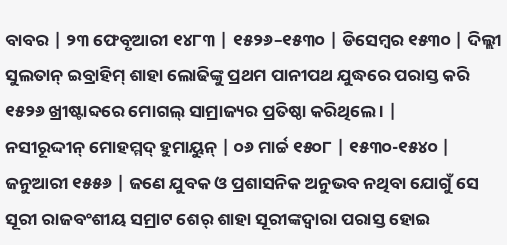ବାବର | ୨୩ ଫେବୃଆରୀ ୧୪୮୩ | ୧୫୨୬–୧୫୩୦ | ଡିସେମ୍ବର ୧୫୩୦ | ଦିଲ୍ଲୀ ସୁଲତାନ୍ ଇବ୍ରାହିମ୍ ଶାହା ଲୋଢିଙ୍କୁ ପ୍ରଥମ ପାନୀପଥ ଯୁଦ୍ଧରେ ପରାସ୍ତ କରି ୧୫୨୬ ଖ୍ରୀଷ୍ଟାବ୍ଦରେ ମୋଗଲ୍ ସାମ୍ରାଜ୍ୟର ପ୍ରତିଷ୍ଠା କରିଥିଲେ । |
ନସୀରୂଦ୍ଦୀନ୍ ମୋହମ୍ମଦ୍ ହୁମାୟୁନ୍ | ୦୬ ମାର୍ଚ୍ଚ ୧୫୦୮ | ୧୫୩୦-୧୫୪୦ | ଜନୁଆରୀ ୧୫୫୬ | ଜଣେ ଯୁବକ ଓ ପ୍ରଶାସନିକ ଅନୁଭବ ନଥିବା ଯୋଗୁଁ ସେ ସୂରୀ ରାଜବଂଶୀୟ ସମ୍ରାଟ ଶେର୍ ଶାହା ସୂରୀଙ୍କଦ୍ୱାରା ପରାସ୍ତ ହୋଇ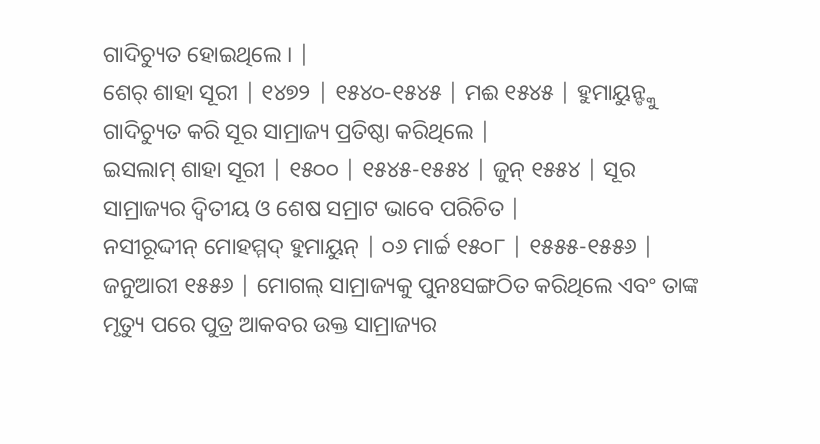ଗାଦିଚ୍ୟୁତ ହୋଇଥିଲେ । |
ଶେର୍ ଶାହା ସୂରୀ | ୧୪୭୨ | ୧୫୪୦-୧୫୪୫ | ମଈ ୧୫୪୫ | ହୁମାୟୁନ୍ଙ୍କୁ ଗାଦିଚ୍ୟୁତ କରି ସୂର ସାମ୍ରାଜ୍ୟ ପ୍ରତିଷ୍ଠା କରିଥିଲେ |
ଇସଲାମ୍ ଶାହା ସୂରୀ | ୧୫୦୦ | ୧୫୪୫-୧୫୫୪ | ଜୁନ୍ ୧୫୫୪ | ସୂର ସାମ୍ରାଜ୍ୟର ଦ୍ୱିତୀୟ ଓ ଶେଷ ସମ୍ରାଟ ଭାବେ ପରିଚିତ |
ନସୀରୂଦ୍ଦୀନ୍ ମୋହମ୍ମଦ୍ ହୁମାୟୁନ୍ | ୦୬ ମାର୍ଚ୍ଚ ୧୫୦୮ | ୧୫୫୫-୧୫୫୬ | ଜନୁଆରୀ ୧୫୫୬ | ମୋଗଲ୍ ସାମ୍ରାଜ୍ୟକୁ ପୁନଃସଙ୍ଗଠିତ କରିଥିଲେ ଏବଂ ତାଙ୍କ ମୃତ୍ୟୁ ପରେ ପୁତ୍ର ଆକବର ଉକ୍ତ ସାମ୍ରାଜ୍ୟର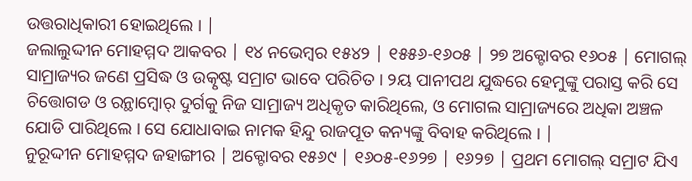ଉତ୍ତରାଧିକାରୀ ହୋଇଥିଲେ । |
ଜଲାଲୁଦ୍ଦୀନ ମୋହମ୍ମଦ ଆକବର | ୧୪ ନଭେମ୍ବର ୧୫୪୨ | ୧୫୫୬-୧୬୦୫ | ୨୭ ଅକ୍ଟୋବର ୧୬୦୫ | ମୋଗଲ୍ ସାମ୍ରାଜ୍ୟର ଜଣେ ପ୍ରସିଦ୍ଧ ଓ ଉତ୍କୃଷ୍ଟ ସମ୍ରାଟ ଭାବେ ପରିଚିତ । ୨ୟ ପାନୀପଥ ଯୁଦ୍ଧରେ ହେମୁଙ୍କୁ ପରାସ୍ତ କରି ସେ ଚିତ୍ତୋଗଡ ଓ ରନ୍ଥାମ୍ବୋର୍ ଦୁର୍ଗକୁ ନିଜ ସାମ୍ରାଜ୍ୟ ଅଧିକୃତ କାରିଥିଲେ, ଓ ମୋଗଲ ସାମ୍ରାଜ୍ୟରେ ଅଧିକା ଅଞ୍ଚଳ ଯୋଡି ପାରିଥିଲେ । ସେ ଯୋଧାବାଇ ନାମକ ହିନ୍ଦୁ ରାଜପୂତ କନ୍ୟଙ୍କୁ ବିବାହ କରିଥିଲେ । |
ନୁରୂଦ୍ଦୀନ ମୋହମ୍ମଦ ଜହାଙ୍ଗୀର | ଅକ୍ଟୋବର ୧୫୬୯ | ୧୬୦୫-୧୬୨୭ | ୧୬୨୭ | ପ୍ରଥମ ମୋଗଲ୍ ସମ୍ରାଟ ଯିଏ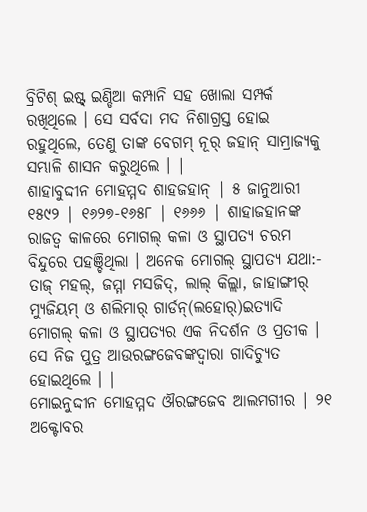ବ୍ରିଟିଶ୍ ଇଷ୍ଟ୍ ଇଣ୍ଡିଆ କମ୍ପାନି ସହ ଖୋଲା ସମ୍ପର୍କ ରଖିଥିଲେ । ସେ ସର୍ବଦା ମଦ ନିଶାଗ୍ରସ୍ତ ହୋଇ ରହୁଥିଲେ, ତେଣୁ ତାଙ୍କ ବେଗମ୍ ନୂର୍ ଜହାନ୍ ସାମ୍ରାଜ୍ୟକୁ ସମ୍ଭାଳି ଶାସନ କରୁଥିଲେ । |
ଶାହାବୁଦ୍ଦୀନ ମୋହମ୍ମଦ ଶାହଜହାନ୍ | ୫ ଜାନୁଆରୀ ୧୫୯୨ | ୧୬୨୭-୧୬୫୮ | ୧୬୬୬ | ଶାହାଜହାନଙ୍କ ରାଜତ୍ୱ କାଳରେ ମୋଗଲ୍ କଳା ଓ ସ୍ଥାପତ୍ୟ ଚରମ ବିନ୍ଦୁରେ ପହଞ୍ଚିଥିଲା । ଅନେକ ମୋଗଲ୍ ସ୍ଥାପତ୍ୟ ଯଥା:- ତାଜ୍ ମହଲ୍, ଜମ୍ମା ମସଜିଦ୍, ଲାଲ୍ କିଲ୍ଲା, ଜାହାଙ୍ଗୀର୍ ମ୍ୟୁଜିୟମ୍ ଓ ଶଲିମାର୍ ଗାର୍ଡନ୍(ଲହୋର୍)ଇତ୍ୟାଦି ମୋଗଲ୍ କଳା ଓ ସ୍ଥାପତ୍ୟର ଏକ ନିଦର୍ଶନ ଓ ପ୍ରତୀକ । ସେ ନିଜ ପୁତ୍ର ଆଉରଙ୍ଗଜେବଙ୍କଦ୍ୱାରା ଗାଦିଚ୍ୟୁତ ହୋଇଥିଲେ । |
ମୋଇନୁଦ୍ଦୀନ ମୋହମ୍ମଦ ଔରଙ୍ଗଜେବ ଆଲମଗୀର | ୨୧ ଅକ୍ଟୋବର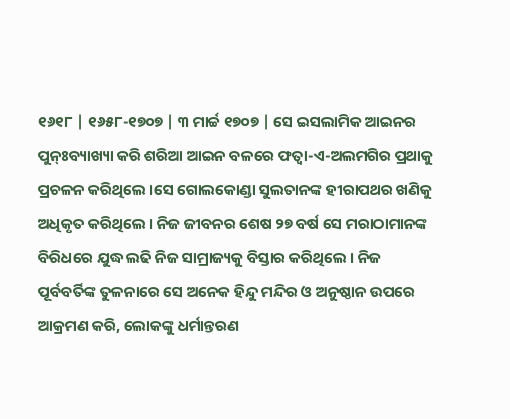୧୬୧୮ | ୧୬୫୮-୧୭୦୭ | ୩ ମାର୍ଚ୍ଚ ୧୭୦୭ | ସେ ଇସଲାମିକ ଆଇନର ପୁନ୍ଃବ୍ୟାଖ୍ୟା କରି ଶରିଆ ଆଇନ ବଳରେ ଫତ୍ୱା-ଏ-ଅଲମଗିର ପ୍ରଥାକୁ ପ୍ରଚଳନ କରିଥିଲେ ।ସେ ଗୋଲକୋଣ୍ଡା ସୁଲତାନଙ୍କ ହୀରାପଥର ଖଣିକୁ ଅଧିକୃତ କରିଥିଲେ । ନିଜ ଜୀବନର ଶେଷ ୨୭ ବର୍ଷ ସେ ମରାଠାମାନଙ୍କ ବିରିଧରେ ଯୁଦ୍ଧ ଲଢି ନିଜ ସାମ୍ରାଜ୍ୟକୁ ବିସ୍ତାର କରିଥିଲେ । ନିଜ ପୂର୍ବବର୍ତିଙ୍କ ତୁଳନାରେ ସେ ଅନେକ ହିନ୍ଦୁ ମନ୍ଦିର ଓ ଅନୁଷ୍ଠାନ ଉପରେ ଆକ୍ରମଣ କରି, ଲୋକଙ୍କୁ ଧର୍ମାନ୍ତରଣ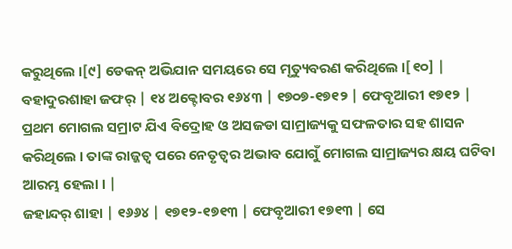କରୁଥିଲେ ।[୯] ଡେକନ୍ ଅଭିଯାନ ସମୟରେ ସେ ମୃତ୍ୟୁବରଣ କରିଥିଲେ ।[୧୦] |
ବହାଦୁରଶାହା ଜଫର୍ | ୧୪ ଅକ୍ଟୋବର ୧୬୪୩ | ୧୭୦୭-୧୭୧୨ | ଫେବୃଆରୀ ୧୭୧୨ | ପ୍ରଥମ ମୋଗଲ ସମ୍ରାଟ ଯିଏ ବିଦ୍ରୋହ ଓ ଅସଜଡା ସାମ୍ରାଜ୍ୟକୁ ସଫଳତାର ସହ ଶାସନ କରିଥିଲେ । ତାଙ୍କ ରାଜ୍ଜତ୍ୱ ପରେ ନେତୃତ୍ୱର ଅଭାବ ଯୋଗୁଁ ମୋଗଲ ସାମ୍ରାଜ୍ୟର କ୍ଷୟ ଘଟିବା ଆରମ୍ଭ ହେଲା । |
ଜହାନ୍ଦର୍ ଶାହା | ୧୬୬୪ | ୧୭୧୨-୧୭୧୩ | ଫେବୃଆରୀ ୧୭୧୩ | ସେ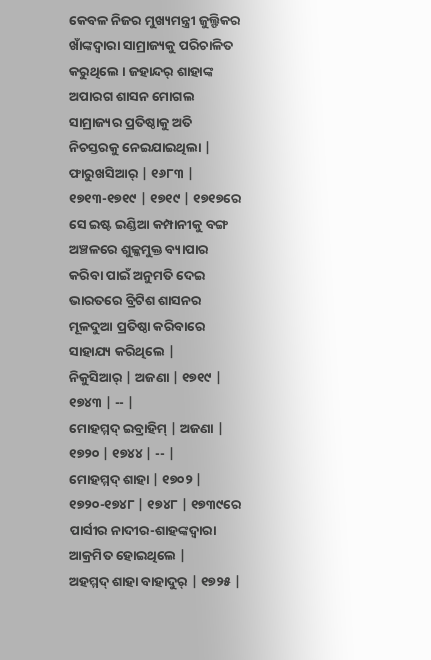କେବଳ ନିଜର ମୁଖ୍ୟମନ୍ତ୍ରୀ ଜୁଲ୍ଫିକର ଖାଁଙ୍କଦ୍ୱାରା ସାମ୍ରାଜ୍ୟକୁ ପରିଚାଳିତ କରୁଥିଲେ । ଜହାନ୍ଦର୍ ଶାହାଙ୍କ ଅପାରଗ ଶାସନ ମୋଗଲ ସାମ୍ରାଜ୍ୟର ପ୍ରତିଷ୍ଠାକୁ ଅତି ନିଚସ୍ତରକୁ ନେଇଯାଇଥିଲା |
ଫାରୁଖସିଆର୍ | ୧୬୮୩ | ୧୭୧୩-୧୭୧୯ | ୧୭୧୯ | ୧୭୧୭ରେ ସେ ଇଷ୍ଟ ଇଣ୍ଡିଆ କମ୍ପାନୀକୁ ବଙ୍ଗ ଅଞ୍ଚଳରେ ଶୁଳ୍କମୁକ୍ତ ବ୍ୟାପାର କରିବା ପାଇଁ ଅନୁମତି ଦେଇ ଭାରତରେ ବ୍ରିଟିଶ ଶାସନର ମୂଳଦୁଆ ପ୍ରତିଷ୍ଠା କରିବାରେ ସାହାଯ୍ୟ କରିଥିଲେ |
ନିକୁସିଆର୍ | ଅଜଣା | ୧୭୧୯ | ୧୭୪୩ | -- |
ମୋହମ୍ମଦ୍ ଇବ୍ରାହିମ୍ | ଅଜଣା | ୧୭୨୦ | ୧୭୪୪ | -- |
ମୋହମ୍ମଦ୍ ଶାହା | ୧୭୦୨ | ୧୭୨୦-୧୭୪୮ | ୧୭୪୮ | ୧୭୩୯ରେ ପାର୍ସୀର ନାଦୀର-ଶାହଙ୍କଦ୍ୱାରା ଆକ୍ରମିତ ହୋଇଥିଲେ |
ଅହମ୍ମଦ୍ ଶାହା ବାହାଦୁର୍ | ୧୭୨୫ |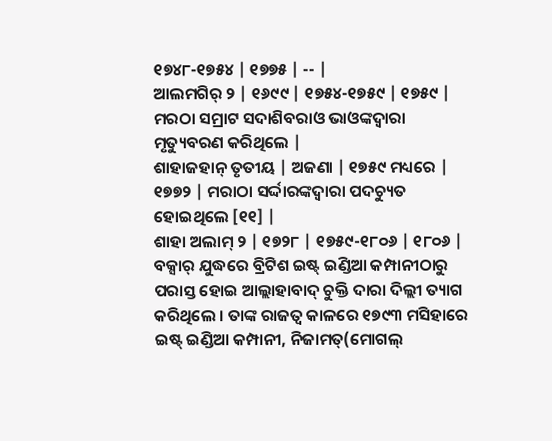୧୭୪୮-୧୭୫୪ | ୧୭୭୫ | -- |
ଆଲମଗିର୍ ୨ | ୧୬୯୯ | ୧୭୫୪-୧୭୫୯ | ୧୭୫୯ | ମରଠା ସମ୍ରାଟ ସଦାଶିବରାଓ ଭାଓଙ୍କଦ୍ୱାରା ମୃତ୍ୟୁବରଣ କରିଥିଲେ |
ଶାହାଜହାନ୍ ତୃତୀୟ | ଅଜଣା | ୧୭୫୯ ମଧ୍ୟରେ | ୧୭୭୨ | ମରାଠା ସର୍ଦ୍ଦାରଙ୍କଦ୍ୱାରା ପଦଚ୍ୟୁତ ହୋଇଥିଲେ [୧୧] |
ଶାହା ଅଲାମ୍ ୨ | ୧୭୨୮ | ୧୭୫୯-୧୮୦୬ | ୧୮୦୬ | ବକ୍ସାର୍ ଯୁଦ୍ଧରେ ବ୍ରିଟିଶ ଇଷ୍ଟ୍ ଇଣ୍ଡିଆ କମ୍ପାନୀଠାରୁ ପରାସ୍ତ ହୋଇ ଆଲ୍ଲାହାବାଦ୍ ଚୁକ୍ତି ଦାରା ଦିଲ୍ଲୀ ତ୍ୟାଗ କରିଥିଲେ । ତାଙ୍କ ରାଜତ୍ୱ କାଳରେ ୧୭୯୩ ମସିହାରେ ଇଷ୍ଟ୍ ଇଣ୍ଡିଆ କମ୍ପାନୀ, ନିଜାମତ୍(ମୋଗଲ୍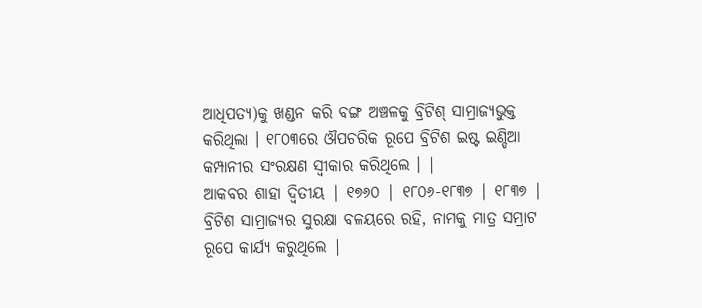ଆଧିପତ୍ୟ)କୁ ଖଣ୍ଡନ କରି ବଙ୍ଗ ଅଞ୍ଚଳକୁ ବ୍ରିଟିଶ୍ ସାମ୍ରାଜ୍ୟଭୁକ୍ତ କରିଥିଲା । ୧୮୦୩ରେ ଔପଚରିକ ରୂପେ ବ୍ରିଟିଶ ଇଷ୍ଟ ଇଣ୍ଡିଆ କମ୍ପାନୀର ସଂରକ୍ଷଣ ସ୍ୱୀକାର କରିଥିଲେ । |
ଆକବର ଶାହା ଦ୍ୱିତୀୟ | ୧୭୬୦ | ୧୮୦୬-୧୮୩୭ | ୧୮୩୭ | ବ୍ରିଟିଶ ସାମ୍ରାଜ୍ୟର ସୁରକ୍ଷା ବଳୟରେ ରହି, ନାମକୁ ମାତ୍ର ସମ୍ରାଟ ରୂପେ କାର୍ଯ୍ୟ କରୁଥିଲେ |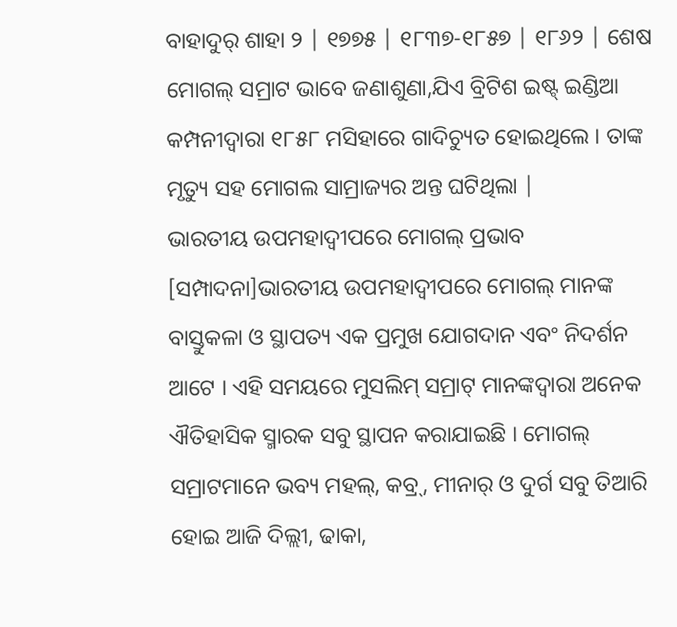ବାହାଦୁର୍ ଶାହା ୨ | ୧୭୭୫ | ୧୮୩୭-୧୮୫୭ | ୧୮୬୨ | ଶେଷ ମୋଗଲ୍ ସମ୍ରାଟ ଭାବେ ଜଣାଶୁଣା,ଯିଏ ବ୍ରିଟିଶ ଇଷ୍ଟ୍ ଇଣ୍ଡିଆ କମ୍ପନୀଦ୍ୱାରା ୧୮୫୮ ମସିହାରେ ଗାଦିଚ୍ୟୁତ ହୋଇଥିଲେ । ତାଙ୍କ ମୃତ୍ୟୁ ସହ ମୋଗଲ ସାମ୍ରାଜ୍ୟର ଅନ୍ତ ଘଟିଥିଲା |
ଭାରତୀୟ ଉପମହାଦ୍ୱୀପରେ ମୋଗଲ୍ ପ୍ରଭାବ
[ସମ୍ପାଦନା]ଭାରତୀୟ ଉପମହାଦ୍ୱୀପରେ ମୋଗଲ୍ ମାନଙ୍କ ବାସ୍ତୁକଳା ଓ ସ୍ଥାପତ୍ୟ ଏକ ପ୍ରମୁଖ ଯୋଗଦାନ ଏବଂ ନିଦର୍ଶନ ଆଟେ । ଏହି ସମୟରେ ମୁସଲିମ୍ ସମ୍ରାଟ୍ ମାନଙ୍କଦ୍ୱାରା ଅନେକ ଐତିହାସିକ ସ୍ମାରକ ସବୁ ସ୍ଥାପନ କରାଯାଇଛି । ମୋଗଲ୍ ସମ୍ରାଟମାନେ ଭବ୍ୟ ମହଲ୍, କବ୍ର୍, ମୀନାର୍ ଓ ଦୁର୍ଗ ସବୁ ତିଆରି ହୋଇ ଆଜି ଦିଲ୍ଲୀ, ଢାକା,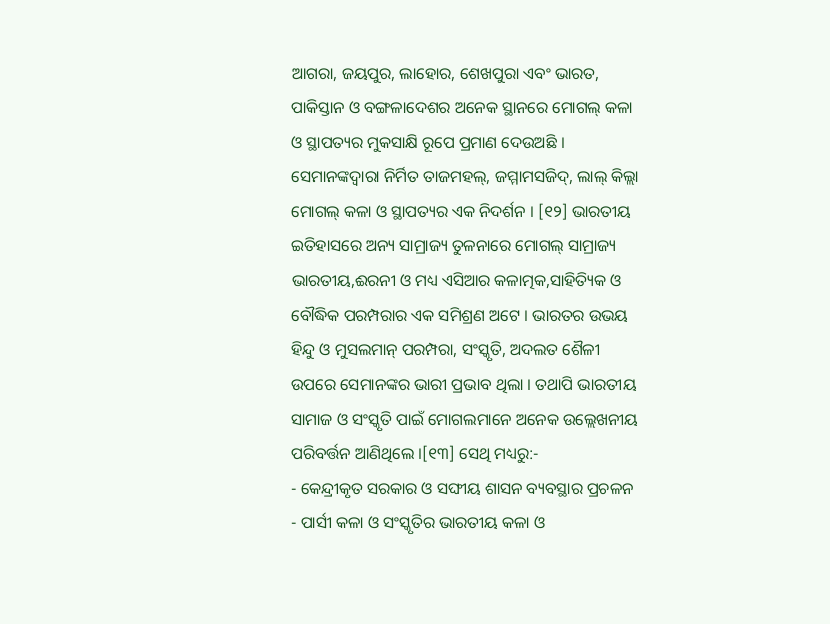ଆଗରା, ଜୟପୁର, ଲାହୋର, ଶେଖପୁରା ଏବଂ ଭାରତ, ପାକିସ୍ତାନ ଓ ବଙ୍ଗଳାଦେଶର ଅନେକ ସ୍ଥାନରେ ମୋଗଲ୍ କଳା ଓ ସ୍ଥାପତ୍ୟର ମୁକସାକ୍ଷି ରୂପେ ପ୍ରମାଣ ଦେଉଅଛି । ସେମାନଙ୍କଦ୍ୱାରା ନିର୍ମିତ ତାଜମହଲ୍, ଜମ୍ମାମସଜିଦ୍, ଲାଲ୍ କିଲ୍ଲା ମୋଗଲ୍ କଳା ଓ ସ୍ଥାପତ୍ୟର ଏକ ନିଦର୍ଶନ । [୧୨] ଭାରତୀୟ ଇତିହାସରେ ଅନ୍ୟ ସାମ୍ରାଜ୍ୟ ତୁଳନାରେ ମୋଗଲ୍ ସାମ୍ରାଜ୍ୟ ଭାରତୀୟ,ଈରନୀ ଓ ମଧ୍ୟ ଏସିଆର କଳାତ୍ମକ,ସାହିତ୍ୟିକ ଓ ବୌଦ୍ଧିକ ପରମ୍ପରାର ଏକ ସମିଶ୍ରଣ ଅଟେ । ଭାରତର ଉଭୟ ହିନ୍ଦୁ ଓ ମୁସଲମାନ୍ ପରମ୍ପରା, ସଂସ୍କୃତି, ଅଦଲତ ଶୈଳୀ ଉପରେ ସେମାନଙ୍କର ଭାରୀ ପ୍ରଭାବ ଥିଲା । ତଥାପି ଭାରତୀୟ ସାମାଜ ଓ ସଂସ୍କୃତି ପାଇଁ ମୋଗଲମାନେ ଅନେକ ଉଲ୍ଲେଖନୀୟ ପରିବର୍ତ୍ତନ ଆଣିଥିଲେ ।[୧୩] ସେଥି ମଧ୍ୟରୁ:-
- କେନ୍ଦ୍ରୀକୃତ ସରକାର ଓ ସଙ୍ଘୀୟ ଶାସନ ବ୍ୟବସ୍ଥାର ପ୍ରଚଳନ
- ପାର୍ସୀ କଳା ଓ ସଂସ୍କୃତିର ଭାରତୀୟ କଳା ଓ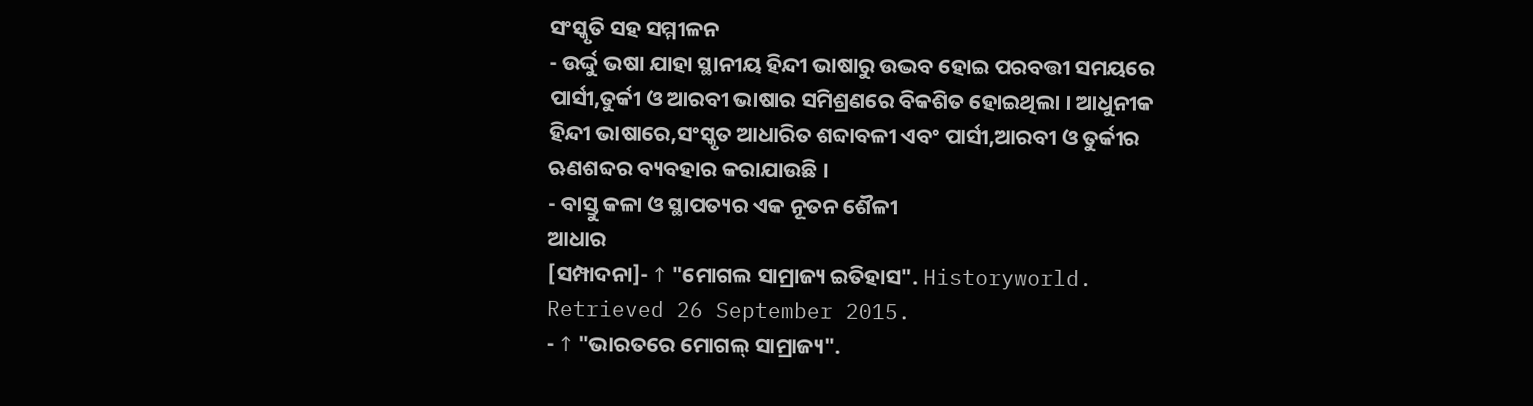ସଂସ୍କୃତି ସହ ସମ୍ମୀଳନ
- ଉର୍ଦ୍ଦୁ ଭଷା ଯାହା ସ୍ଥାନୀୟ ହିନ୍ଦୀ ଭାଷାରୁ ଉଦ୍ଭବ ହୋଇ ପରବତ୍ତୀ ସମୟରେ ପାର୍ସୀ,ତୁର୍କୀ ଓ ଆରବୀ ଭାଷାର ସମିଶ୍ରଣରେ ବିକଶିତ ହୋଇଥିଲା । ଆଧୁନୀକ ହିନ୍ଦୀ ଭାଷାରେ,ସଂସ୍କୃତ ଆଧାରିତ ଶବ୍ଦାବଳୀ ଏବଂ ପାର୍ସୀ,ଆରବୀ ଓ ତୁର୍କୀର ଋଣଶବ୍ଦର ବ୍ୟବହାର କରାଯାଉଛି ।
- ବାସ୍ତୁ କଳା ଓ ସ୍ଥାପତ୍ୟର ଏକ ନୂତନ ଶୈଳୀ
ଆଧାର
[ସମ୍ପାଦନା]- ↑ "ମୋଗଲ ସାମ୍ରାଜ୍ୟ ଇତିହାସ". Historyworld. Retrieved 26 September 2015.
- ↑ "ଭାରତରେ ମୋଗଲ୍ ସାମ୍ରାଜ୍ୟ".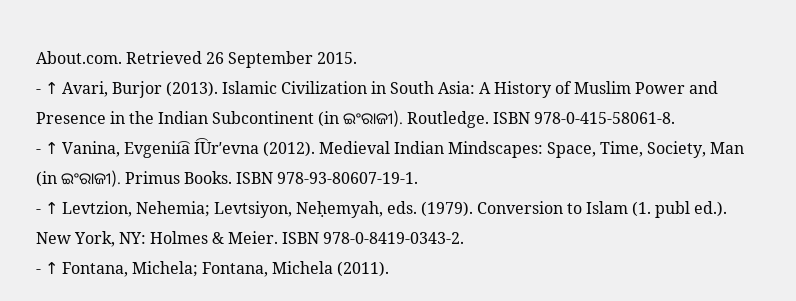About.com. Retrieved 26 September 2015.
- ↑ Avari, Burjor (2013). Islamic Civilization in South Asia: A History of Muslim Power and Presence in the Indian Subcontinent (in ଇଂରାଜୀ). Routledge. ISBN 978-0-415-58061-8.
- ↑ Vanina, Evgenii͡a I͡Urʹevna (2012). Medieval Indian Mindscapes: Space, Time, Society, Man (in ଇଂରାଜୀ). Primus Books. ISBN 978-93-80607-19-1.
- ↑ Levtzion, Nehemia; Levtsiyon, Neḥemyah, eds. (1979). Conversion to Islam (1. publ ed.). New York, NY: Holmes & Meier. ISBN 978-0-8419-0343-2.
- ↑ Fontana, Michela; Fontana, Michela (2011).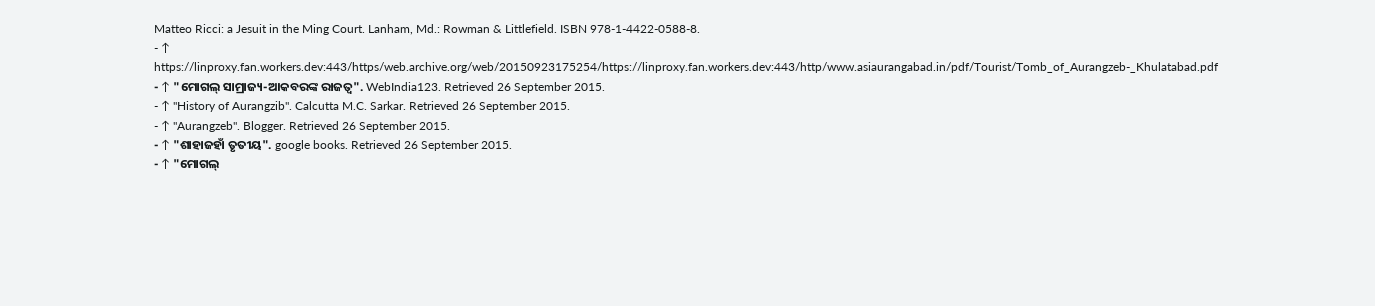Matteo Ricci: a Jesuit in the Ming Court. Lanham, Md.: Rowman & Littlefield. ISBN 978-1-4422-0588-8.
- ↑ https://web.archive.org/web/20150923175254/http://www.asiaurangabad.in/pdf/Tourist/Tomb_of_Aurangzeb-_Khulatabad.pdf
- ↑ "ମୋଗଲ୍ ସାମ୍ରାଜ୍ୟ-ଆକବରଙ୍କ ରାଜତ୍ୱ". WebIndia123. Retrieved 26 September 2015.
- ↑ "History of Aurangzib". Calcutta M.C. Sarkar. Retrieved 26 September 2015.
- ↑ "Aurangzeb". Blogger. Retrieved 26 September 2015.
- ↑ "ଶାହାଜହାଁ ତୃତୀୟ". google books. Retrieved 26 September 2015.
- ↑ "ମୋଗଲ୍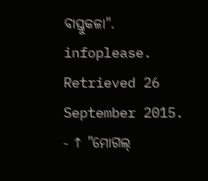ବାସ୍ତୁକଳା". infoplease. Retrieved 26 September 2015.
- ↑ "ମୋଗଲ୍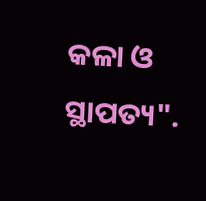କଳା ଓ ସ୍ଥାପତ୍ୟ".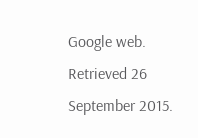Google web. Retrieved 26 September 2015.